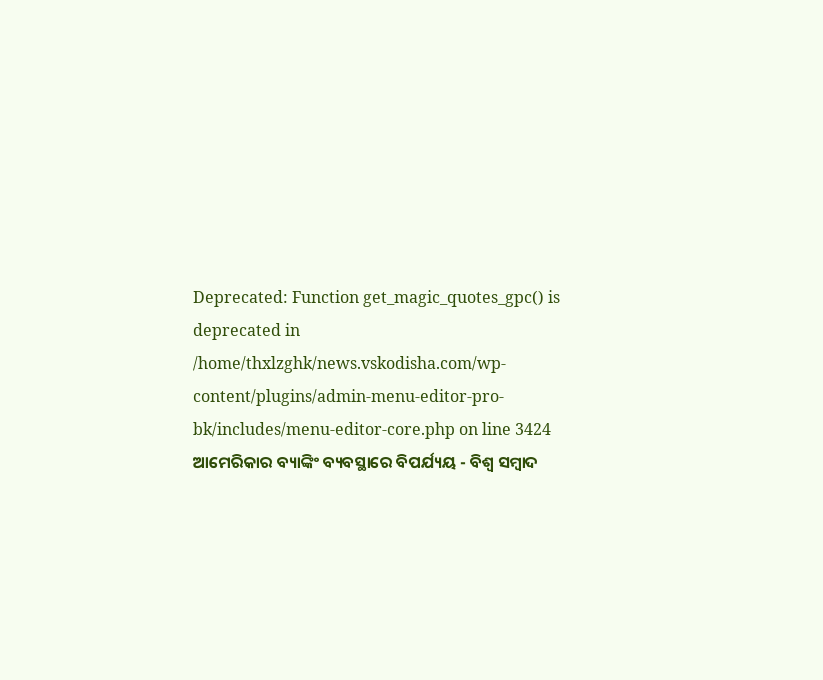Deprecated: Function get_magic_quotes_gpc() is deprecated in /home/thxlzghk/news.vskodisha.com/wp-content/plugins/admin-menu-editor-pro-bk/includes/menu-editor-core.php on line 3424
ଆମେରିକାର ବ୍ୟାଙ୍କିଂ ବ୍ୟବସ୍ଥାରେ ବିପର୍ଯ୍ୟୟ - ବିଶ୍ୱ ସମ୍ବାଦ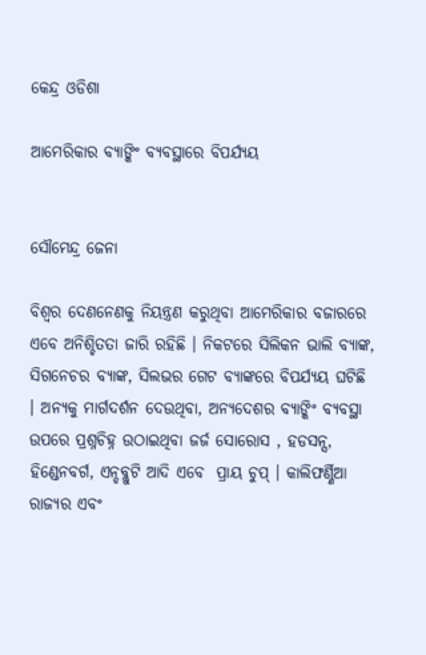କେନ୍ଦ୍ର ଓଡିଶା

ଆମେରିକାର ବ୍ୟାଙ୍କିଂ ବ୍ୟବସ୍ଥାରେ ବିପର୍ଯ୍ୟୟ


ସୌମେନ୍ଦ୍ର ଜେନା

ବିଶ୍ୱର ଦେଣନେଣକୁ ନିୟନ୍ତ୍ରଣ କରୁଥିବା ଆମେରିକାର ବଜାରରେ ଏବେ ଅନିଶ୍ଚିତତା ଜାରି ରହିଛି । ନିକଟରେ ସିଲିକନ ଭାଲି ବ୍ୟାଙ୍କ, ସିଗନେଚର ବ୍ୟାଙ୍କ, ସିଲଭର ଗେଟ ବ୍ୟାଙ୍କରେ ବିପର୍ଯ୍ୟୟ ଘଟିଛି । ଅନ୍ୟକୁ ମାର୍ଗଦର୍ଶନ ଦେଉଥିବା, ଅନ୍ୟଦେଶର ବ୍ୟାଙ୍କିଂ ବ୍ୟବସ୍ଥା ଉପରେ ପ୍ରଶ୍ନଚିହ୍ନ ଉଠାଇଥିବା ଜର୍ଜ ସୋରୋସ , ହଡସନ୍ସ, ହିଣ୍ଡେନବର୍ଗ, ଏନ୍ଡବ୍ଲୁଟି ଆଦି ଏବେ  ପ୍ରାୟ ଚୁପ୍ । କାଲିଫର୍ଣ୍ଣିଆ ରାଜ୍ୟର ଏବଂ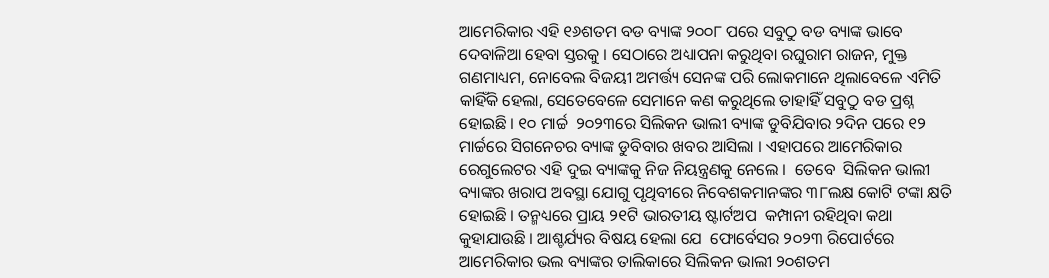ଆମେରିକାର ଏହି ୧୬ଶତମ ବଡ ବ୍ୟାଙ୍କ ୨୦୦୮ ପରେ ସବୁଠୁ ବଡ ବ୍ୟାଙ୍କ ଭାବେ ଦେବାଳିଆ ହେବା ସ୍ତରକୁ । ସେଠାରେ ଅଧ୍ୟାପନା କରୁଥିବା ରଘୁରାମ ରାଜନ, ମୁକ୍ତ ଗଣମାଧ୍ୟମ, ନୋବେଲ ବିଜୟୀ ଅମର୍ତ୍ତ୍ୟ ସେନଙ୍କ ପରି ଲୋକମାନେ ଥିଲାବେଳେ ଏମିତି କାହିଁକି ହେଲା, ସେତେବେଳେ ସେମାନେ କଣ କରୁଥିଲେ ତାହାହିଁ ସବୁଠୁ ବଡ ପ୍ରଶ୍ନ ହୋଇଛି । ୧୦ ମାର୍ଚ୍ଚ  ୨୦୨୩ରେ ସିଲିକନ ଭାଲୀ ବ୍ୟାଙ୍କ ଡୁବିଯିବାର ୨ଦିନ ପରେ ୧୨ ମାର୍ଚ୍ଚରେ ସିଗନେଚର ବ୍ୟାଙ୍କ ଡୁବିବାର ଖବର ଆସିଲା । ଏହାପରେ ଆମେରିକାର ରେଗୁଲେଟର ଏହି ଦୁଇ ବ୍ୟାଙ୍କକୁ ନିଜ ନିୟନ୍ତ୍ରଣକୁ ନେଲେ ।  ତେବେ  ସିଲିକନ ଭାଲୀ ବ୍ୟାଙ୍କର ଖରାପ ଅବସ୍ଥା ଯୋଗୁ ପୃଥିବୀରେ ନିବେଶକମାନଙ୍କର ୩୮ଲକ୍ଷ କୋଟି ଟଙ୍କା କ୍ଷତି ହୋଇଛି । ତନ୍ମଧ୍ୟରେ ପ୍ରାୟ ୨୧ଟି ଭାରତୀୟ ଷ୍ଟାର୍ଟଅପ  କମ୍ପାନୀ ରହିଥିବା କଥା କୁହାଯାଉଛି । ଆଶ୍ଚର୍ଯ୍ୟର ବିଷୟ ହେଲା ଯେ  ଫୋର୍ବେସର ୨୦୨୩ ରିପୋର୍ଟରେ ଆମେରିକାର ଭଲ ବ୍ୟାଙ୍କର ତାଲିକାରେ ସିଲିକନ ଭାଲୀ ୨୦ଶତମ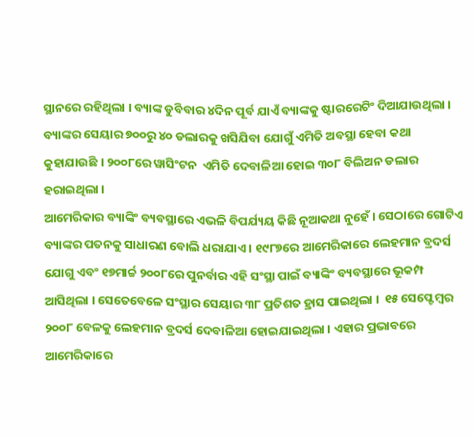ସ୍ଥାନରେ ରହିଥିଲା । ବ୍ୟାଙ୍କ ଡୁବିବାର ୪ଦିନ ପୂର୍ବ ଯାଏଁ ବ୍ୟାଙ୍କକୁ ଷ୍ଟାରରେଟିଂ ଦିଆଯାଉଥିଲା ।  ବ୍ୟାଙ୍କର ସେୟାର ୭୦୦ରୁ ୪୦ ଡଲାରକୁ ଖସିଯିବା ଯୋଗୁଁ ଏମିତି ଅବସ୍ଥା ହେବା କଥା କୁହାଯାଉଛି । ୨୦୦୮ରେ ୱାସିଂଟନ  ଏମିତି ଦେବାଳିଆ ହୋଇ ୩୦୮ ବିଲିଅନ ଡଲାର ହରାଇଥିଲା ।
ଆମେରିକାର ବ୍ୟାଙ୍କିଂ ବ୍ୟବସ୍ଥାରେ ଏଭଳି ବିପର୍ଯ୍ୟୟ କିଛି ନୂଆକଥା ନୁହେଁ । ସେଠାରେ ଗୋଟିଏ ବ୍ୟାଙ୍କର ପତନକୁ ସାଧାରଣ ବୋଲି ଧରାଯାଏ । ୧୯୮୭ରେ ଆମେରିକାରେ ଲେହମାନ ବ୍ରଦର୍ସ ଯୋଗୁ ଏବଂ ୧୭ମାର୍ଚ୍ଚ ୨୦୦୮ରେ ପୁନର୍ବାର ଏହି ସଂସ୍ଥା ପାଇଁ ବ୍ୟାଙ୍କିଂ ବ୍ୟବସ୍ଥାରେ ଭୂକମ୍ପ ଆସିଥିଲା । ସେତେବେଳେ ସଂସ୍ଥାର ସେୟାର ୩୮ ପ୍ରତିଶତ ହ୍ରାସ ପାଇଥିଲା ।  ୧୫ ସେପ୍ଟେମ୍ବର ୨୦୦୮ ବେଳକୁ ଲେହମାନ ବ୍ରଦର୍ସ ଦେବାଳିଆ ହୋଇଯାଇଥିଲା । ଏହାର ପ୍ରଭାବରେ ଆମେରିକାରେ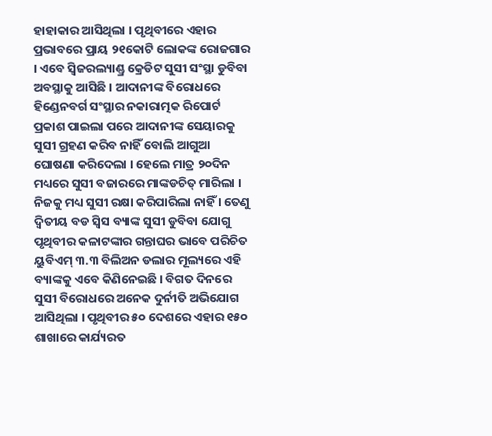ହାହାକାର ଆସିଥିଲା । ପୃଥିବୀରେ ଏହାର ପ୍ରଭାବରେ ପ୍ରାୟ ୨୧କୋଟି ଲୋକଙ୍କ ରୋଜଗାର । ଏବେ ସ୍ୱିଜରଲ୍ୟାଣ୍ଡ୍ର କ୍ରେଡିଟ ସୁସୀ ସଂସ୍ଥା ଡୁବିବା ଅବସ୍ଥାକୁ ଆସିଛି । ଆଦାନୀଙ୍କ ବିରୋଧରେ ହିଣ୍ଡେନବର୍ଗ ସଂସ୍ଥାର ନକାରାତ୍ମକ ରିପୋର୍ଟ ପ୍ରକାଶ ପାଇଲା ପରେ ଆଦାନୀଙ୍କ ସେୟାରକୁ ସୁସୀ ଗ୍ରହଣ କରିବ ନାହିଁ ବୋଲି ଆଗୁଆ ଘୋଷଣା କରିଦେଲା । ହେଲେ ମାତ୍ର ୨୦ଦିନ ମଧ୍ୟରେ ସୁସୀ ବଜାରରେ ମାଙ୍କଡଚିତ୍ ମାରିଲା । ନିଜକୁ ମଧ୍ୟ ସୁସୀ ରକ୍ଷା କରିପାରିଲା ନାହିଁ । ତେଣୁ ଦ୍ୱିତୀୟ ବଡ ସ୍ୱିସ ବ୍ୟାଙ୍କ ସୁସୀ ଡୁବିବା ଯୋଗୁ ପୃଥିବୀର କଳାଟଙ୍କାର ଗନ୍ତାଘର ଭାବେ ପରିଚିତ ୟୁବିଏମ୍ ୩.୩ ବିଲିଅନ ଡଲାର ମୂଲ୍ୟରେ ଏହି ବ୍ୟାଙ୍କକୁ ଏବେ କିଣିନେଇଛି । ବିଗତ ଦିନରେ ସୁସୀ ବିରୋଧରେ ଅନେକ ଦୁର୍ନୀତି ଅଭିଯୋଗ ଆସିଥିଲା । ପୃଥିବୀର ୫୦ ଦେଶରେ ଏହାର ୧୫୦ ଶାଖାରେ କାର୍ଯ୍ୟରତ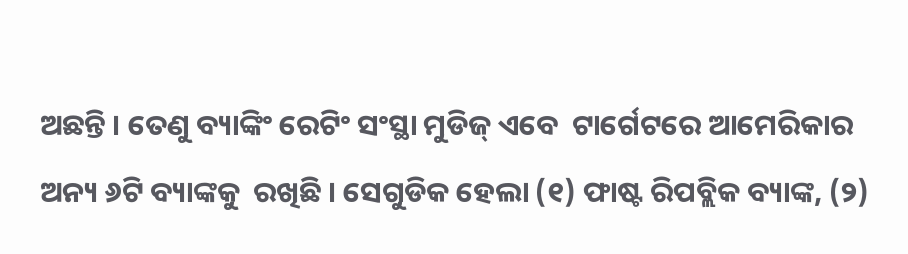ଅଛନ୍ତି । ତେଣୁ ବ୍ୟାଙ୍କିଂ ରେଟିଂ ସଂସ୍ଥା ମୁଡିଜ୍ ଏବେ  ଟାର୍ଗେଟରେ ଆମେରିକାର ଅନ୍ୟ ୬ଟି ବ୍ୟାଙ୍କକୁ  ରଖିଛି । ସେଗୁଡିକ ହେଲା (୧) ଫାଷ୍ଟ ରିପବ୍ଲିକ ବ୍ୟାଙ୍କ, (୨)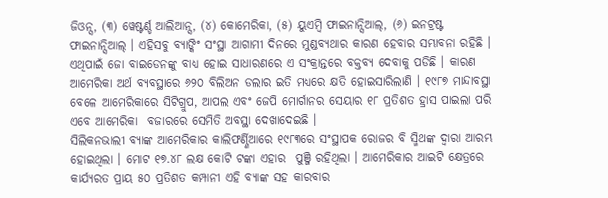ଜିଓନ୍ସ, (୩) ୱେଷ୍ଟର୍ଣ୍ଡ ଆଲିଆନ୍ସ, (୪) କୋମେରିକା, (୫) ୟୁଏମ୍ବି ଫାଇନାନ୍ସିଆଲ୍, (୬) ଇନଟ୍ରଷ୍ଟ ଫାଇନାନ୍ସିଆଲ୍ । ଏହିସବୁ ବ୍ୟାଙ୍କିଂ ସଂସ୍ଥା ଆଗାମୀ ଦିନରେ ମୁଣ୍ଡବ୍ୟଥାର କାରଣ ହେବାର ସମ୍ଭାବନା ରହିଛି । ଏଥିପାଇଁ ଜୋ ବାଇଡେନଙ୍କୁ ବାଧ୍ୟ ହୋଇ ସାଧାରଣରେ ଏ ସଂକ୍ରାନ୍ତରେ ବକ୍ତବ୍ୟ ଦେବାକୁ ପଡିଛି । କାରଣ ଆମେରିକା ଅର୍ଥ ବ୍ୟବସ୍ଥାରେ ୬୨୦ ବିଲିଅନ ଡଲାର ଇତି ମଧ୍ୟରେ କ୍ଷତି ହୋଇସାରିଲାଣି । ୧୯୮୭ ମାନ୍ଦାବସ୍ଥା ବେଳେ ଆମେରିକାରେ ସିଟିଗ୍ରୁପ, ଆପଲ ଏବଂ ଜେପି ମୋର୍ଗାନର ସେୟାର ୧୮ ପ୍ରତିଶତ ହ୍ରାସ ପାଇଲା ପରି ଏବେ ଆମେରିକା  ବଜାରରେ ସେମିତି ଅବସ୍ଥା ଦେଖାଦେଇଛି ।
ସିଲିକନଭାଲୀ ବ୍ୟାଙ୍କ ଆମେରିକାର କାଲିଫର୍ଣ୍ଣିଆରେ ୧୯୮୩ରେ ସଂସ୍ଥାପକ ରୋଜର ବି ସ୍ମିଥଙ୍କ ଦ୍ୱାରା ଆରମ୍ଭ ହୋଇଥିଲା । ମୋଟ ୧୭.୪୮ ଲକ୍ଷ କୋଟି ଟଙ୍କା ଏହାର  ପୁଞ୍ଜି ରହିଥିଲା । ଆମେରିକାର ଆଇଟି କ୍ଷେତ୍ରରେ କାର୍ଯ୍ୟରତ ପ୍ରାୟ ୫୦ ପ୍ରତିଶତ କମ୍ପାନୀ ଏହି ବ୍ୟାଙ୍କ ସହ କାରବାର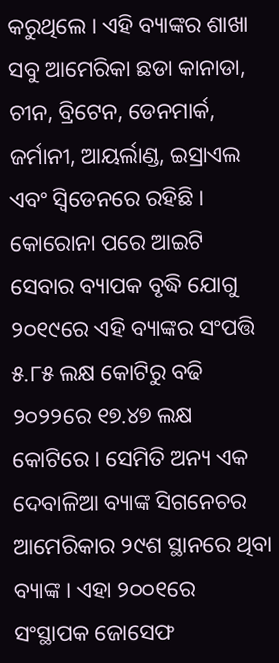କରୁଥିଲେ । ଏହି ବ୍ୟାଙ୍କର ଶାଖା ସବୁ ଆମେରିକା ଛଡା କାନାଡା, ଚୀନ, ବ୍ରିଟେନ, ଡେନମାର୍କ, ଜର୍ମାନୀ, ଆୟର୍ଲାଣ୍ଡ, ଇସ୍ରାଏଲ ଏବଂ ସ୍ୱିଡେନରେ ରହିଛି । କୋରୋନା ପରେ ଆଇଟି ସେବାର ବ୍ୟାପକ ବୃଦ୍ଧି ଯୋଗୁ ୨୦୧୯ରେ ଏହି ବ୍ୟାଙ୍କର ସଂପତ୍ତି ୫.୮୫ ଲକ୍ଷ କୋଟିରୁ ବଢି ୨୦୨୨ରେ ୧୭.୪୭ ଲକ୍ଷ କୋଟିରେ । ସେମିତି ଅନ୍ୟ ଏକ ଦେବାଳିଆ ବ୍ୟାଙ୍କ ସିଗନେଚର ଆମେରିକାର ୨୯ଶ ସ୍ଥାନରେ ଥିବା ବ୍ୟାଙ୍କ । ଏହା ୨୦୦୧ରେ ସଂସ୍ଥାପକ ଜୋସେଫ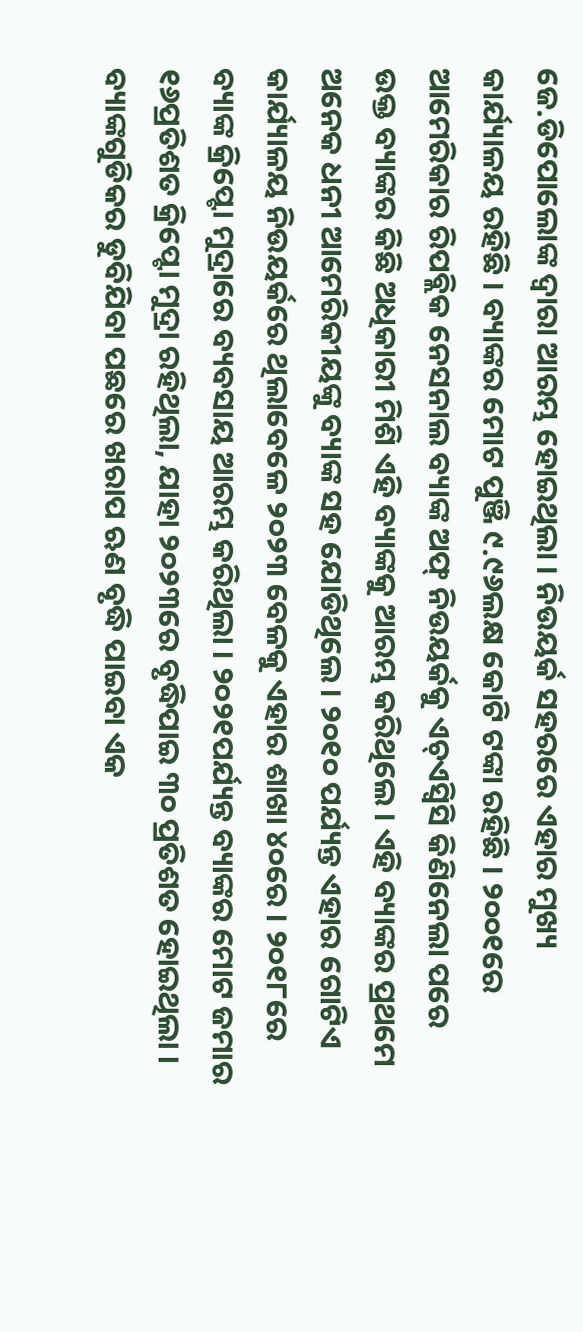ଜେ.ଡିପୋଲୋଙ୍କ ଦ୍ୱାରା ଆରମ୍ଭ ହୋଇଥିଲା । ନିଉୟର୍କ ସହରରେ ଏହାର ମୁଖ୍ୟ କାର୍ଯ୍ୟାଳୟ ରହିଛି । ବ୍ୟାଙ୍କର ମୋଟ ପୁଞ୍ଜି ୯.୯୬ଲକ୍ଷ କୋଟି ଟଙ୍କା ରହିଛି । ୨୦୦୧ରେ ଆମେରିକାର ରିପବ୍ଲିକ ନେସନାଲ ବ୍ୟାଙ୍କ ଅଫ୍ ନିଉୟର୍କକୁ ଏଚ୍ଏସ୍ବିସି କିଣିନେଲା ପରେ ଉକ୍ତ ବ୍ୟାଙ୍କର କିଛି ଅଧିକାରୀ ମିଶି ଏହି ବ୍ୟାଙ୍କକୁ ଆରମ୍ଭ କରିଥିଲେ । ଏହି ବ୍ୟାଙ୍କର ପ୍ରଥମେ ଅନେକ ଧନୀ ଆମେରିକୀୟଙ୍କୁ ବ୍ୟାଙ୍କ ସହ ଯୋଡିଥିଲେ । ୨୦୧୦ ପର୍ଯ୍ୟନ୍ତ ଏହାର ଗୋଟିଏ କାର୍ଯ୍ୟାଳୟ ନିଉୟର୍କରେ ଥିଲାବେଳେ ୨୦୨୩ ବେଳକୁ ଏହାର ଶାଖା ୪୦ରେ । ୨୦୧୮ରେ ବ୍ୟାଙ୍କ କ୍ରିପ୍ଟୋ ମୁଦ୍ରାରେ ବ୍ୟବସାୟ ଆରମ୍ଭ କରିଥିଲା । ୨୦୨୧ପର୍ଯ୍ୟନ୍ତ ବ୍ୟାଙ୍କର ମୋଟ ଜମାର ୧୬ପ୍ରତିଶତ କ୍ରିପ୍ଟୋ ମୁଦ୍ରା ରହିଥିଲା, ଯାହା ୨୦୨୩ରେ ବୃଦ୍ଧିପାଇ ୩୦ ପ୍ରତିଶତ ହୋଇଥିଲା ।
ବ୍ୟାଙ୍କଗୁଡିକର ଡୁବିଯିବା ପଛରେ ଖରାପ ଋଣ ବୃଦ୍ଧି ପାଇବା ଏକ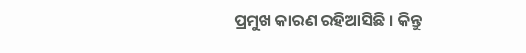ପ୍ରମୁଖ କାରଣ ରହିଆସିଛି । କିନ୍ତୁ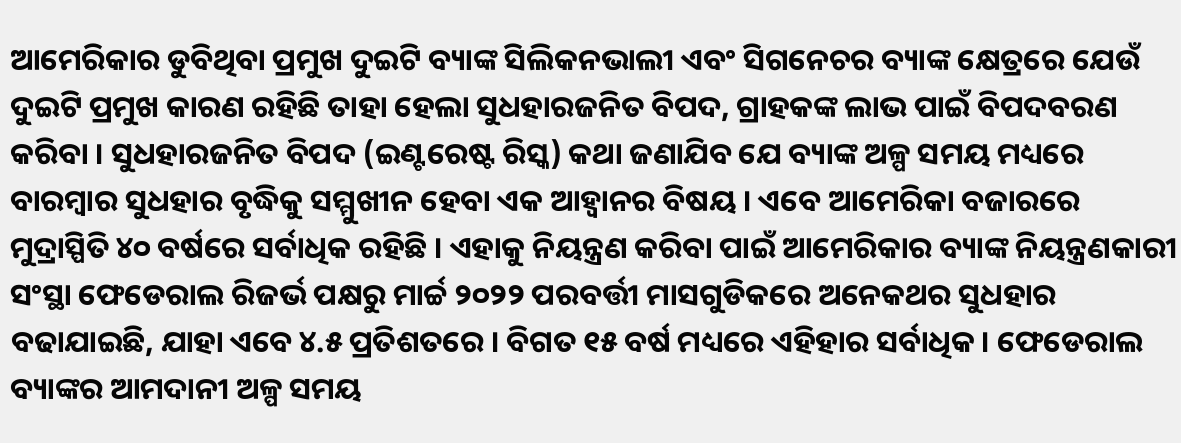ଆମେରିକାର ଡୁବିଥିବା ପ୍ରମୁଖ ଦୁଇଟି ବ୍ୟାଙ୍କ ସିଲିକନଭାଲୀ ଏବଂ ସିଗନେଚର ବ୍ୟାଙ୍କ କ୍ଷେତ୍ରରେ ଯେଉଁ ଦୁଇଟି ପ୍ରମୁଖ କାରଣ ରହିଛି ତାହା ହେଲା ସୁଧହାରଜନିତ ବିପଦ, ଗ୍ରାହକଙ୍କ ଲାଭ ପାଇଁ ବିପଦବରଣ କରିବା । ସୁଧହାରଜନିତ ବିପଦ (ଇଣ୍ଟରେଷ୍ଟ ରିସ୍କ) କଥା ଜଣାଯିବ ଯେ ବ୍ୟାଙ୍କ ଅଳ୍ପ ସମୟ ମଧ୍ୟରେ ବାରମ୍ବାର ସୁଧହାର ବୃଦ୍ଧିକୁ ସମ୍ମୁଖୀନ ହେବା ଏକ ଆହ୍ୱାନର ବିଷୟ । ଏବେ ଆମେରିକା ବଜାରରେ ମୁଦ୍ରାସ୍ପିତି ୪୦ ବର୍ଷରେ ସର୍ବାଧିକ ରହିଛି । ଏହାକୁ ନିୟନ୍ତ୍ରଣ କରିବା ପାଇଁ ଆମେରିକାର ବ୍ୟାଙ୍କ ନିୟନ୍ତ୍ରଣକାରୀ ସଂସ୍ଥା ଫେଡେରାଲ ରିଜର୍ଭ ପକ୍ଷରୁ ମାର୍ଚ୍ଚ ୨୦୨୨ ପରବର୍ତ୍ତୀ ମାସଗୁଡିକରେ ଅନେକଥର ସୁଧହାର ବଢାଯାଇଛି, ଯାହା ଏବେ ୪.୫ ପ୍ରତିଶତରେ । ବିଗତ ୧୫ ବର୍ଷ ମଧ୍ୟରେ ଏହିହାର ସର୍ବାଧିକ । ଫେଡେରାଲ ବ୍ୟାଙ୍କର ଆମଦାନୀ ଅଳ୍ପ ସମୟ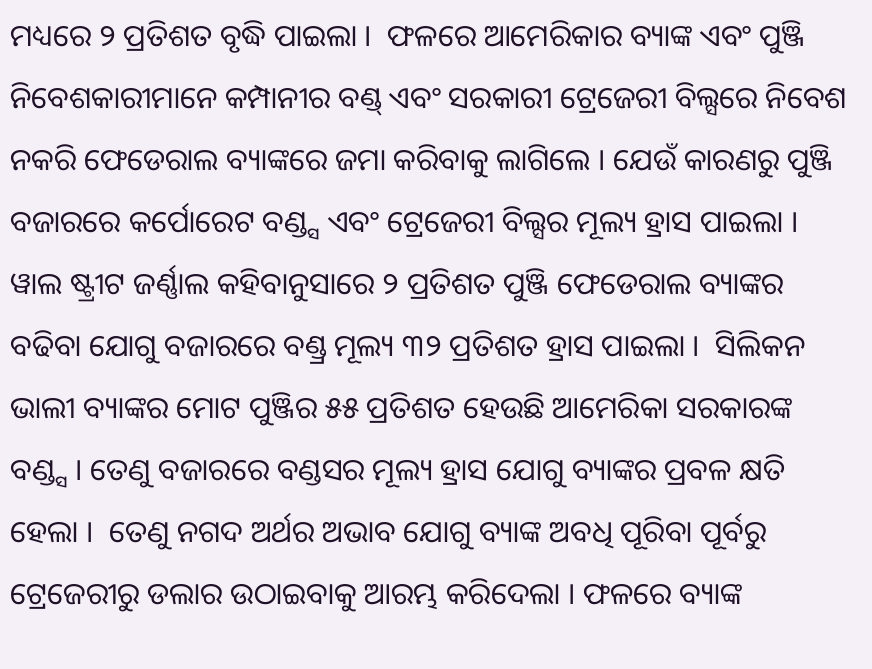ମଧ୍ୟରେ ୨ ପ୍ରତିଶତ ବୃଦ୍ଧି ପାଇଲା ।  ଫଳରେ ଆମେରିକାର ବ୍ୟାଙ୍କ ଏବଂ ପୁଞ୍ଜି ନିବେଶକାରୀମାନେ କମ୍ପାନୀର ବଣ୍ଡ୍ ଏବଂ ସରକାରୀ ଟ୍ରେଜେରୀ ବିଲ୍ସରେ ନିବେଶ ନକରି ଫେଡେରାଲ ବ୍ୟାଙ୍କରେ ଜମା କରିବାକୁ ଲାଗିଲେ । ଯେଉଁ କାରଣରୁ ପୁଞ୍ଜି ବଜାରରେ କର୍ପୋରେଟ ବଣ୍ଡ୍ସ ଏବଂ ଟ୍ରେଜେରୀ ବିଲ୍ସର ମୂଲ୍ୟ ହ୍ରାସ ପାଇଲା । ୱାଲ ଷ୍ଟ୍ରୀଟ ଜର୍ଣ୍ଣାଲ କହିବାନୁସାରେ ୨ ପ୍ରତିଶତ ପୁଞ୍ଜି ଫେଡେରାଲ ବ୍ୟାଙ୍କର ବଢିବା ଯୋଗୁ ବଜାରରେ ବଣ୍ଡ୍ର ମୂଲ୍ୟ ୩୨ ପ୍ରତିଶତ ହ୍ରାସ ପାଇଲା ।  ସିଲିକନ ଭାଲୀ ବ୍ୟାଙ୍କର ମୋଟ ପୁଞ୍ଜିର ୫୫ ପ୍ରତିଶତ ହେଉଛି ଆମେରିକା ସରକାରଙ୍କ ବଣ୍ଡ୍ସ । ତେଣୁ ବଜାରରେ ବଣ୍ଡସର ମୂଲ୍ୟ ହ୍ରାସ ଯୋଗୁ ବ୍ୟାଙ୍କର ପ୍ରବଳ କ୍ଷତି ହେଲା ।  ତେଣୁ ନଗଦ ଅର୍ଥର ଅଭାବ ଯୋଗୁ ବ୍ୟାଙ୍କ ଅବଧି ପୂରିବା ପୂର୍ବରୁ ଟ୍ରେଜେରୀରୁ ଡଲାର ଉଠାଇବାକୁ ଆରମ୍ଭ କରିଦେଲା । ଫଳରେ ବ୍ୟାଙ୍କ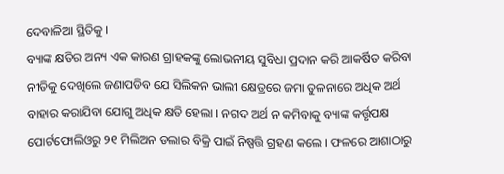ଦେବାଳିଆ ସ୍ଥିତିକୁ ।
ବ୍ୟାଙ୍କ କ୍ଷତିର ଅନ୍ୟ ଏକ କାରଣ ଗ୍ରାହକଙ୍କୁ ଲୋଭନୀୟ ସୁବିଧା ପ୍ରଦାନ କରି ଆକର୍ଷିତ କରିବା ନୀତିକୁ ଦେଖିଲେ ଜଣାପଡିବ ଯେ ସିଲିକନ ଭାଲୀ କ୍ଷେତ୍ରରେ ଜମା ତୁଳନାରେ ଅଧିକ ଅର୍ଥ ବାହାର କରାଯିବା ଯୋଗୁ ଅଧିକ କ୍ଷତି ହେଲା । ନଗଦ ଅର୍ଥ ନ କମିବାକୁ ବ୍ୟାଙ୍କ କର୍ତ୍ତୃପକ୍ଷ ପୋର୍ଟଫୋଲିଓରୁ ୨୧ ମିଲିଅନ ଡଲାର ବିକ୍ରି ପାଇଁ ନିଷ୍ପତ୍ତି ଗ୍ରହଣ କଲେ । ଫଳରେ ଆଶାଠାରୁ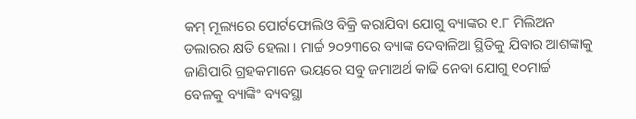କମ୍ ମୂଲ୍ୟରେ ପୋର୍ଟଫୋଲିଓ ବିକ୍ରି କରାଯିବା ଯୋଗୁ ବ୍ୟାଙ୍କର ୧.୮ ମିଲିଅନ ଡଲାରର କ୍ଷତି ହେଲା । ମାର୍ଚ୍ଚ ୨୦୨୩ରେ ବ୍ୟାଙ୍କ ଦେବାଳିଆ ସ୍ଥିତିକୁ ଯିବାର ଆଶଙ୍କାକୁ ଜାଣିପାରି ଗ୍ରହକମାନେ ଭୟରେ ସବୁ ଜମାଅର୍ଥ କାଢି ନେବା ଯୋଗୁ ୧୦ମାର୍ଚ୍ଚ ବେଳକୁ ବ୍ୟାଙ୍କିଂ ବ୍ୟବସ୍ଥା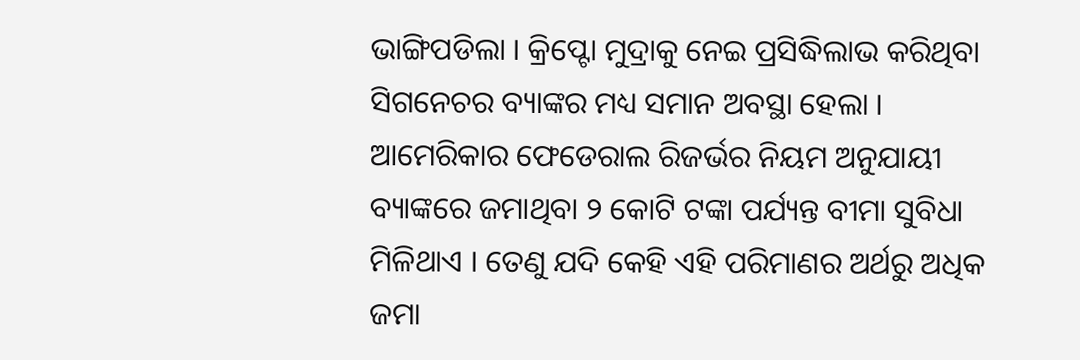ଭାଙ୍ଗିପଡିଲା । କ୍ରିପ୍ଟୋ ମୁଦ୍ରାକୁ ନେଇ ପ୍ରସିଦ୍ଧିଲାଭ କରିଥିବା ସିଗନେଚର ବ୍ୟାଙ୍କର ମଧ୍ୟ ସମାନ ଅବସ୍ଥା ହେଲା । ଆମେରିକାର ଫେଡେରାଲ ରିଜର୍ଭର ନିୟମ ଅନୁଯାୟୀ ବ୍ୟାଙ୍କରେ ଜମାଥିବା ୨ କୋଟି ଟଙ୍କା ପର୍ଯ୍ୟନ୍ତ ବୀମା ସୁବିଧା ମିଳିଥାଏ । ତେଣୁ ଯଦି କେହି ଏହି ପରିମାଣର ଅର୍ଥରୁ ଅଧିକ ଜମା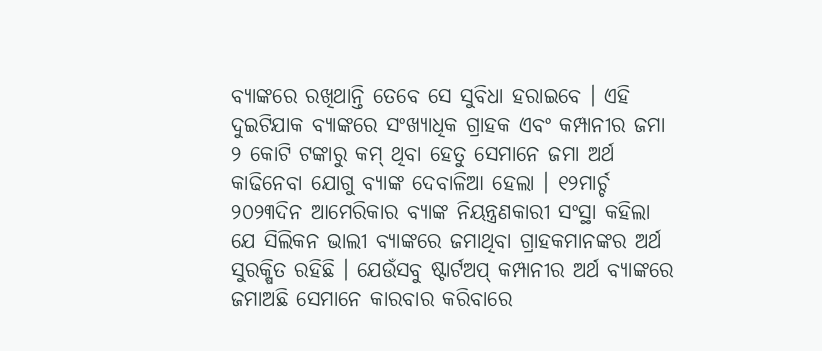ବ୍ୟାଙ୍କରେ ରଖିଥାନ୍ତି ତେବେ ସେ ସୁବିଧା ହରାଇବେ । ଏହି ଦୁଇଟିଯାକ ବ୍ୟାଙ୍କରେ ସଂଖ୍ୟାଧିକ ଗ୍ରାହକ ଏବଂ କମ୍ପାନୀର ଜମା ୨ କୋଟି ଟଙ୍କାରୁ କମ୍ ଥିବା ହେତୁ ସେମାନେ ଜମା ଅର୍ଥ କାଢିନେବା ଯୋଗୁ ବ୍ୟାଙ୍କ ଦେବାଳିଆ ହେଲା । ୧୨ମାର୍ଚ୍ଚ ୨୦୨୩ଦିନ ଆମେରିକାର ବ୍ୟାଙ୍କ ନିୟନ୍ତ୍ରଣକାରୀ ସଂସ୍ଥା କହିଲା ଯେ ସିଲିକନ ଭାଲୀ ବ୍ୟାଙ୍କରେ ଜମାଥିବା ଗ୍ରାହକମାନଙ୍କର ଅର୍ଥ ସୁରକ୍ଷିତ ରହିଛି । ଯେଉଁସବୁ ଷ୍ଟାର୍ଟଅପ୍ କମ୍ପାନୀର ଅର୍ଥ ବ୍ୟାଙ୍କରେ ଜମାଅଛି ସେମାନେ କାରବାର କରିବାରେ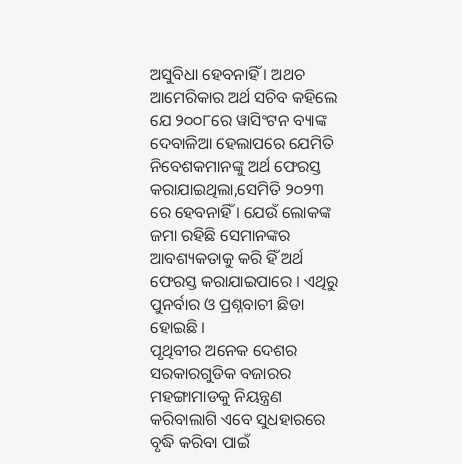ଅସୁବିଧା ହେବନାହିଁ । ଅଥଚ ଆମେରିକାର ଅର୍ଥ ସଚିବ କହିଲେ ଯେ ୨୦୦୮ରେ ୱାସିଂଟନ ବ୍ୟାଙ୍କ ଦେବାଳିଆ ହେଲାପରେ ଯେମିତି ନିବେଶକମାନଙ୍କୁ ଅର୍ଥ ଫେରସ୍ତ କରାଯାଇଥିଲା,ସେମିତି ୨୦୨୩ ରେ ହେବନାହିଁ । ଯେଉଁ ଲୋକଙ୍କ ଜମା ରହିଛି ସେମାନଙ୍କର ଆବଶ୍ୟକତାକୁ କରି ହିଁ ଅର୍ଥ ଫେରସ୍ତ କରାଯାଇପାରେ । ଏଥିରୁ ପୁନର୍ବାର ଓ ପ୍ରଶ୍ନବାଚୀ ଛିଡା ହୋଇଛି ।
ପୃଥିବୀର ଅନେକ ଦେଶର ସରକାରଗୁଡିକ ବଜାରର ମହଙ୍ଗାମାଡକୁ ନିୟନ୍ତ୍ରଣ କରିବାଲାଗି ଏବେ ସୁଧହାରରେ  ବୃଦ୍ଧି କରିବା ପାଇଁ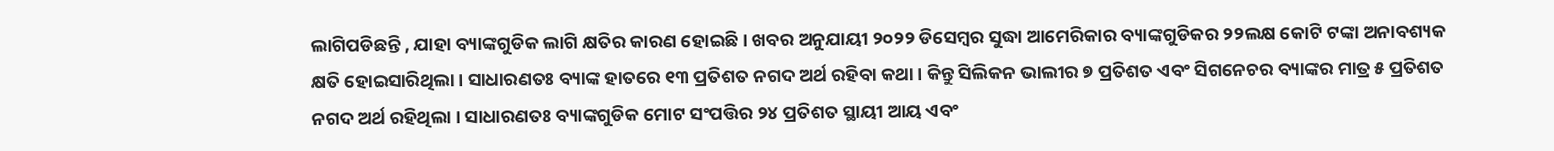ଲାଗିପଡିଛନ୍ତି , ଯାହା ବ୍ୟାଙ୍କଗୁଡିକ ଲାଗି କ୍ଷତିର କାରଣ ହୋଇଛି । ଖବର ଅନୁଯାୟୀ ୨୦୨୨ ଡିସେମ୍ବର ସୁଦ୍ଧା ଆମେରିକାର ବ୍ୟାଙ୍କଗୁଡିକର ୨୨ଲକ୍ଷ କୋଟି ଟଙ୍କା ଅନାବଶ୍ୟକ କ୍ଷତି ହୋଇସାରିଥିଲା । ସାଧାରଣତଃ ବ୍ୟାଙ୍କ ହାତରେ ୧୩ ପ୍ରତିଶତ ନଗଦ ଅର୍ଥ ରହିବା କଥା । କିନ୍ତୁ ସିଲିକନ ଭାଲୀର ୭ ପ୍ରତିଶତ ଏବଂ ସିଗନେଚର ବ୍ୟାଙ୍କର ମାତ୍ର ୫ ପ୍ରତିଶତ ନଗଦ ଅର୍ଥ ରହିଥିଲା । ସାଧାରଣତଃ ବ୍ୟାଙ୍କଗୁଡିକ ମୋଟ ସଂପତ୍ତିର ୨୪ ପ୍ରତିଶତ ସ୍ଥାୟୀ ଆୟ ଏବଂ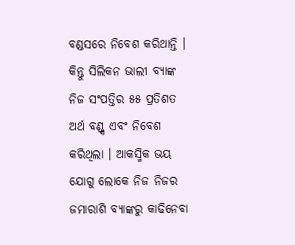ବଣ୍ଡସରେ ନିବେଶ କରିଥାନ୍ତି ।  କିନ୍ତୁ ସିଲିକନ ଭାଲୀ ବ୍ୟାଙ୍କ ନିଜ ସଂପତ୍ତିର ୫୫ ପ୍ରତିଶତ ଅର୍ଥ ବଣ୍ଡ୍ସ ଏବଂ ନିବେଶ କରିଥିଲା । ଆକସ୍ମିକ ଭୟ ଯୋଗୁ ଲୋକେ ନିଜ ନିଜର ଜମାରାଶି ବ୍ୟାଙ୍କରୁ କାଢିନେବା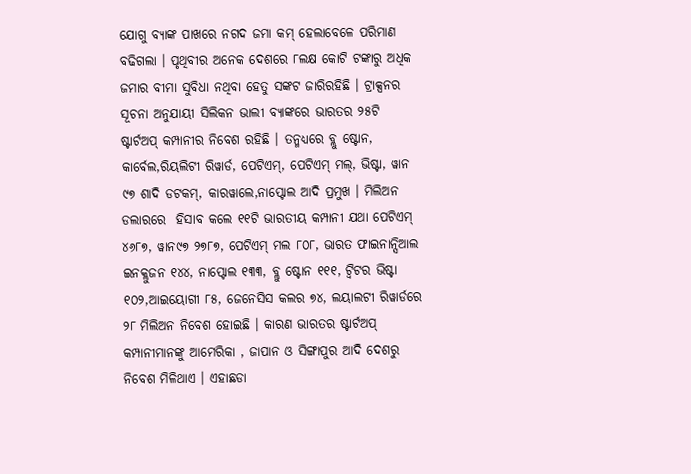ଯୋଗୁ ବ୍ୟାଙ୍କ ପାଖରେ ନଗଦ ଜମା କମ୍ ହେଲାବେଳେ ପରିମାଣ ବଢିଗଲା । ପୃଥିବୀର ଅନେକ ଦେଶରେ ୮ଲକ୍ଷ କୋଟି ଟଙ୍କାରୁ ଅଧିକ ଜମାର ବୀମା ସୁବିଧା ନଥିବା ହେତୁ ସଙ୍କଟ ଜାରିରହିଛି । ଟ୍ରାକ୍ସନର ସୂଚନା ଅନୁଯାୟୀ ସିଲିକନ ଭାଲୀ ବ୍ୟାଙ୍କରେ ଭାରତର ୨୫ଟି ଷ୍ଟାର୍ଟଅପ୍ କମ୍ପାନୀର ନିବେଶ ରହିଛି । ତନ୍ମଧ୍ୟରେ ବ୍ଲୁ ଷ୍ଟୋନ, କାର୍ବେଲ,ରିୟଲିଟୀ ରିୱାର୍ଡ, ପେଟିଏମ୍, ପେଟିଏମ୍ ମଲ୍, ଭିଷ୍ଟା, ୱାନ ୯୭ ଶାଦି ଡଟକମ୍, କାରୱାଲେ,ନାପ୍ଟୋଲ ଆଦି ପ୍ରମୁଖ । ମିଲିଅନ ଡଲାରରେ  ହିସାବ କଲେ ୧୧ଟି ଭାରତୀୟ କମ୍ପାନୀ ଯଥା ପେଟିଏମ୍ ୪୬୮୭, ୱାନ୯୭ ୨୭୮୭, ପେଟିଏମ୍ ମଲ ୮୦୮, ଭାରତ ଫାଇନାନ୍ସିଆଲ ଇନକ୍ଲୁଜନ ୧୪୪, ନାପ୍ଟୋଲ ୧୩୩, ବ୍ଲୁ ଷ୍ଟୋନ ୧୧୧, ଟ୍ୱିଟର ଭିଷ୍ଟା ୧୦୨,ଆଇୟୋଗୀ ୮୫, ଜେନେସିସ କଲର ୭୪, ଲୟାଲଟୀ ରିୱାର୍ଡରେ ୨୮ ମିଲିଅନ ନିବେଶ ହୋଇଛି । କାରଣ ଭାରତର ଷ୍ଟାର୍ଟଅପ୍ କମ୍ପାନୀମାନଙ୍କୁ ଆମେରିକା , ଜାପାନ ଓ ସିଙ୍ଗାପୁର ଆଦି ଦେଶରୁ ନିବେଶ ମିଳିଥାଏ । ଏହାଛଡା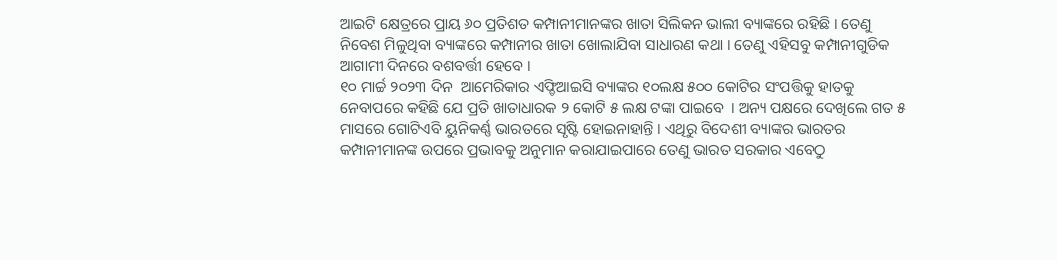ଆଇଟି କ୍ଷେତ୍ରରେ ପ୍ରାୟ ୬୦ ପ୍ରତିଶତ କମ୍ପାନୀମାନଙ୍କର ଖାତା ସିଲିକନ ଭାଲୀ ବ୍ୟାଙ୍କରେ ରହିଛି । ତେଣୁ ନିବେଶ ମିଳୁଥିବା ବ୍ୟାଙ୍କରେ କମ୍ପାନୀର ଖାତା ଖୋଲାଯିବା ସାଧାରଣ କଥା । ତେଣୁ ଏହିସବୁ କମ୍ପାନୀଗୁଡିକ ଆଗାମୀ ଦିନରେ ବଶବର୍ତ୍ତୀ ହେବେ ।
୧୦ ମାର୍ଚ୍ଚ ୨୦୨୩ ଦିନ  ଆମେରିକାର ଏଫ୍ଡିଆଇସି ବ୍ୟାଙ୍କର ୧୦ଲକ୍ଷ ୫୦୦ କୋଟିର ସଂପତ୍ତିକୁ ହାତକୁ ନେବାପରେ କହିଛି ଯେ ପ୍ରତି ଖାତାଧାରକ ୨ କୋଟି ୫ ଲକ୍ଷ ଟଙ୍କା ପାଇବେ  । ଅନ୍ୟ ପକ୍ଷରେ ଦେଖିଲେ ଗତ ୫ ମାସରେ ଗୋଟିଏବି ୟୁନିକର୍ଣ୍ଣ ଭାରତରେ ସୃଷ୍ଟି ହୋଇନାହାନ୍ତି । ଏଥିରୁ ବିଦେଶୀ ବ୍ୟାଙ୍କର ଭାରତର କମ୍ପାନୀମାନଙ୍କ ଉପରେ ପ୍ରଭାବକୁ ଅନୁମାନ କରାଯାଇପାରେ ତେଣୁ ଭାରତ ସରକାର ଏବେଠୁ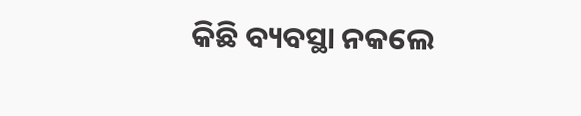କିଛି ବ୍ୟବସ୍ଥା ନକଲେ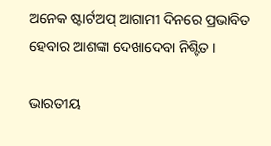ଅନେକ ଷ୍ଟାର୍ଟଅପ୍ ଆଗାମୀ ଦିନରେ ପ୍ରଭାବିତ ହେବାର ଆଶଙ୍କା ଦେଖାଦେବା ନିଶ୍ଟିତ ।

ଭାରତୀୟ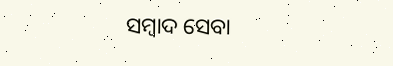ସମ୍ବାଦ ସେବା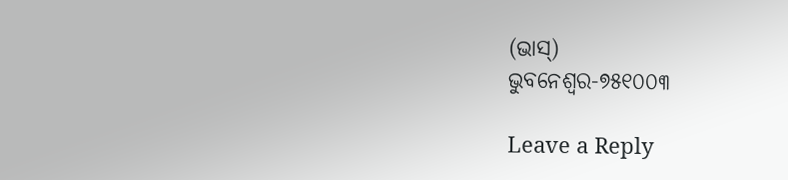(ଭାସ୍)
ଭୁବନେଶ୍ୱର-୭୫୧୦୦୩

Leave a Reply